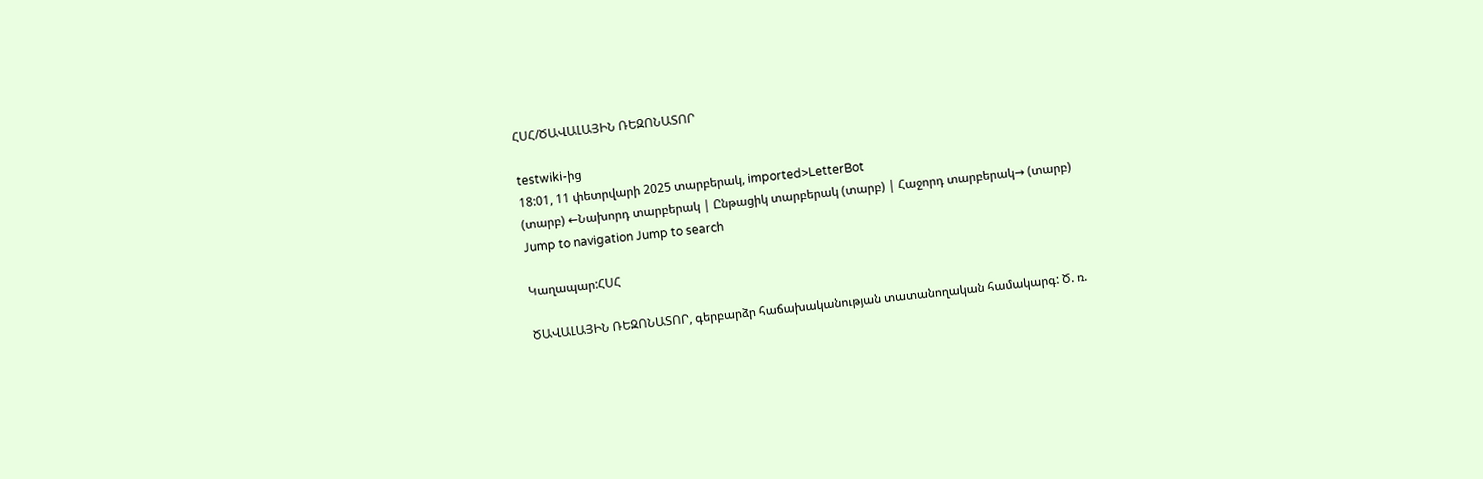ՀՍՀ/ԾԱՎԱԼԱՅԻՆ ՌԵԶՈՆԱՏՈՐ

testwiki-ից
18:01, 11 փետրվարի 2025 տարբերակ, imported>LetterBot
(տարբ) ←Նախորդ տարբերակ | Ընթացիկ տարբերակ (տարբ) | Հաջորդ տարբերակ→ (տարբ)
Jump to navigation Jump to search

Կաղապար:ՀՍՀ

ԾԱՎԱԼԱՅԻՆ ՌԵԶՈՆԱՏՈՐ, գերբարձր հաճախականության տատանողական համակարգ: Ծ. ռ.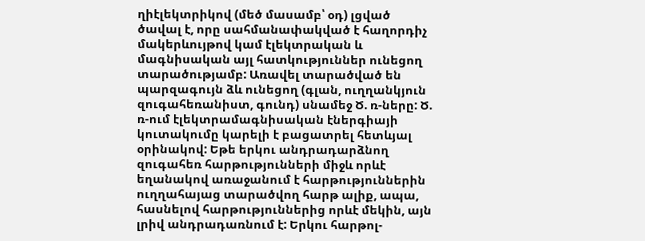ղիէլեկտրիկով (մեծ մասամբ՝ օդ) լցված ծավալ է, որը սահմանափակված է հաղորդիչ մակերևույթով կամ էլեկտրական և մագնիսական այլ հատկություններ ունեցող տարածությամբ: Առավել տարածված են պարզագույն ձև ունեցող (գլան, ուղղանկյուն զուգահեռանիստ, գունդ) սնամեջ Ծ. ռ-ները: Ծ. ռ-ում էլեկտրամագնիսական էներգիայի կուտակումը կարելի է բացատրել հետևյալ օրինակով: Եթե երկու անդրադարձնող զուգահեռ հարթությունների միջև որևէ եղանակով առաջանում է հարթություններին ուղղահայաց տարածվող հարթ ալիք, ապա, հասնելով հարթություններից որևէ մեկին, այն լրիվ անդրադառնում է: Երկու հարթոլ-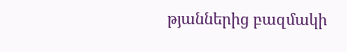թյաններից բազմակի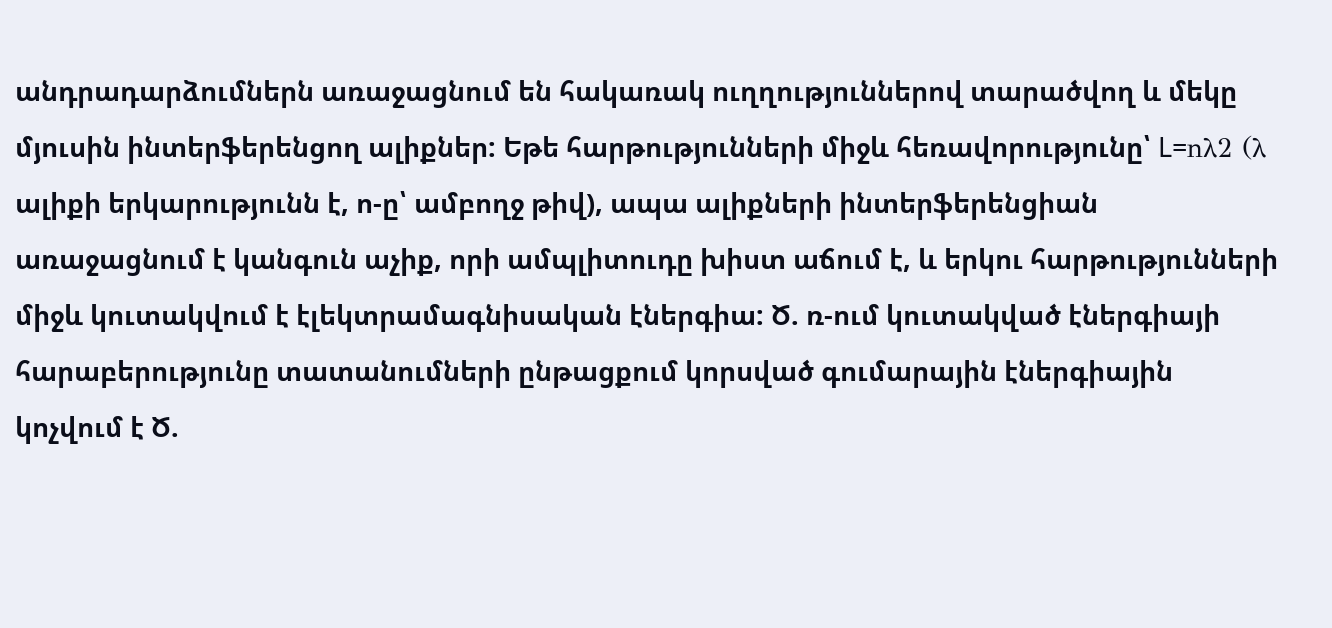անդրադարձումներն առաջացնում են հակառակ ուղղություններով տարածվող և մեկը մյուսին ինտերֆերենցող ալիքներ: Եթե հարթությունների միջև հեռավորությունը՝ L=nλ2 (λ ալիքի երկարությունն է, ո-ը՝ ամբողջ թիվ), ապա ալիքների ինտերֆերենցիան առաջացնում է կանգուն աչիք, որի ամպլիտուդը խիստ աճում է, և երկու հարթությունների միջև կուտակվում է էլեկտրամագնիսական էներգիա: Ծ. ռ-ում կուտակված էներգիայի հարաբերությունը տատանումների ընթացքում կորսված գումարային էներգիային կոչվում է Ծ.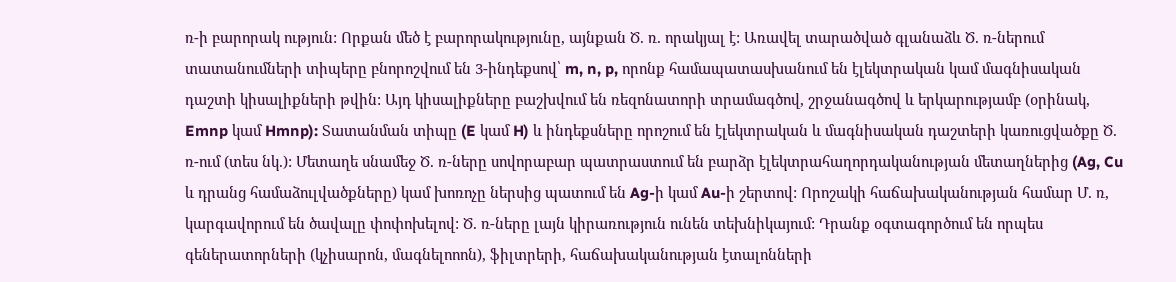ռ-ի բարորակ ություն: Որքան մեծ է բարորակությունը, այնքան Ծ. ռ. որակյալ է: Առավել տարածված գլանաձև Ծ. ռ-ներում տատանումների տիպերը բնորոշվում են 3-ինդեքսով՝ m, n, p, որոնք համապատասխանում են էլեկտրական կամ մագնիսական դաշտի կիսալիքների թվին: Այդ կիսալիքները բաշխվում են ռեզոնատորի տրամագծով, շրջանագծով և երկարությամբ (օրինակ, Emnp կամ Hmnp): Տատանման տիպը (E կամ H) և ինդեքսները որոշում են էլեկտրական և մագնիսական դաշտերի կառուցվածքը Ծ. ռ-ում (տես նկ.): Մետաղե սնամեջ Ծ. ռ-ները սովորաբար պատրաստում են բարձր էլեկտրահաղորդականության մետաղներից (Ag, Cu և դրանց համաձուլվածքները) կամ խոռոչը ներսից պատում են Ag-ի կամ Au-ի շերտով: Որոշակի հաճախականության համար Մ. ռ, կարգավորում են ծավալը փոփոխելով: Ծ. ռ-ները լայն կիրառություն ունեն տեխնիկայում: Դրանք օգտագործում են որպես գեներատորների (կչիսարոն, մագնելոոոն), ֆիլտրերի, հաճախականության էտալոնների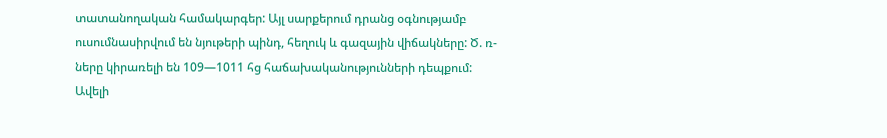տատանողական համակարգեր: Այլ սարքերում դրանց օգնությամբ ուսումնասիրվում են նյութերի պինդ, հեղուկ և գազային վիճակները: Ծ. ռ-ները կիրառելի են 109—1011 հց հաճախականությունների դեպքում: Ավելի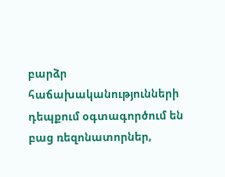բարձր հաճախականությունների դեպքում օգտագործում են բաց ռեզոնատորներ,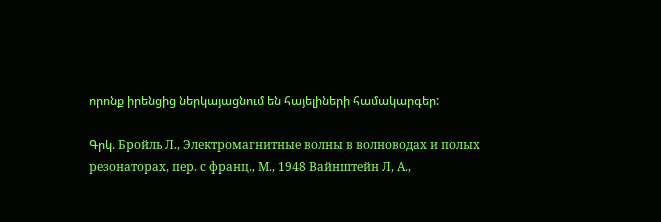որոնք իրենցից ներկայացնում են հայելիների համակարգեր:

Գրկ. Бройль Л., Электромагнитные волны в волноводах и полых резонаторах, пер. с франц., М., 1948 Вайнштейн Л, А.,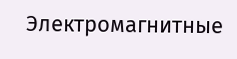Электромагнитные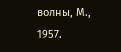волны, М., 1957.